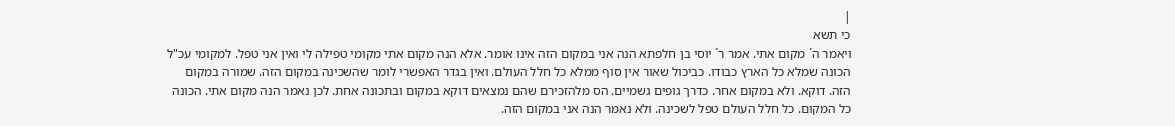|
כי תשא
ויאמר ה´ מקום אתי. אמר ר´ יוסי בן חלפתא הנה אני במקום הזה אינו אומר. אלא הנה מקום אתי מקומי טפילה לי ואין אני טפל. למקומי עכ"ל
הכונה שמלא כל הארץ כבודו. כביכול שאור אין סוף ממלא כל חלל העולם. ואין בגדר האפשרי לומר שהשכינה במקום הזה. שמורה במקום הזה. דוקא. ולא במקום אחר. כדרך גופים גשמיים. הס מלהזכירם שהם נמצאים דוקא במקום ובתכונה אחת. לכן נאמר הנה מקום אתי. הכונה כל המקום. כל חלל העולם טפל לשכינה. ולא נאמר הנה אני במקום הזה.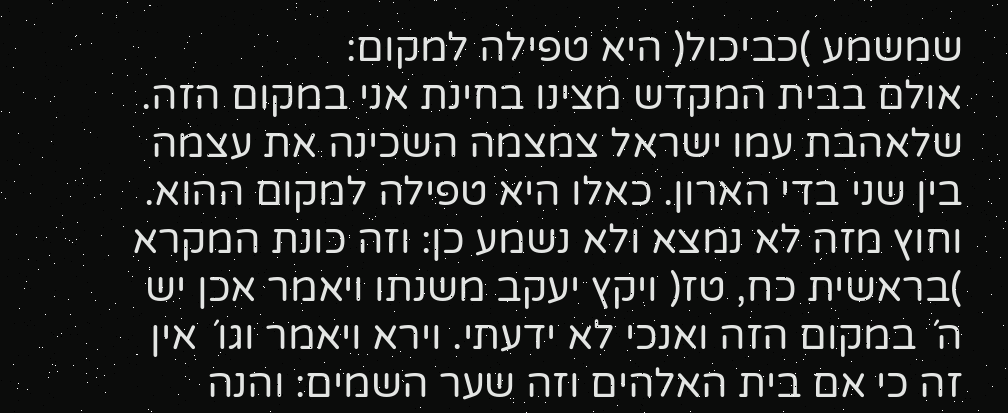שמשמע )כביכול( היא טפילה למקום:
אולם בבית המקדש מצינו בחינת אני במקום הזה. שלאהבת עמו ישראל צמצמה השכינה את עצמה בין שני בדי הארון. כאלו היא טפילה למקום ההוא. וחוץ מזה לא נמצא ולא נשמע כן: וזה כונת המקרא )בראשית כח, טז( ויקץ יעקב משנתו ויאמר אכן יש ה´ במקום הזה ואנכי לא ידעתי. וירא ויאמר וגו´ אין זה כי אם בית האלהים וזה שער השמים: והנה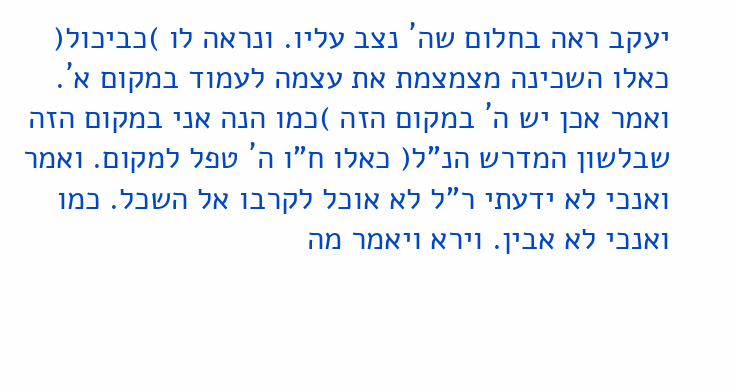יעקב ראה בחלום שה´ נצב עליו. ונראה לו )כביכול( כאלו השכינה מצמצמת את עצמה לעמוד במקום א´. ואמר אכן יש ה´ במקום הזה )כמו הנה אני במקום הזה שבלשון המדרש הנ"ל( כאלו ח"ו ה´ טפל למקום. ואמר ואנכי לא ידעתי ר"ל לא אוכל לקרבו אל השכל. כמו ואנכי לא אבין. וירא ויאמר מה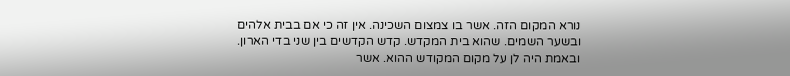נורא המקום הזה. אשר בו צמצום השכינה. אין זה כי אם בבית אלהים ובשער השמים. שהוא בית המקדש. קדש הקדשים בין שני בדי הארון. ובאמת היה לן על מקום המקודש ההוא. אשר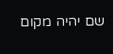שם יהיה מקום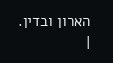הארון ובדין.
|